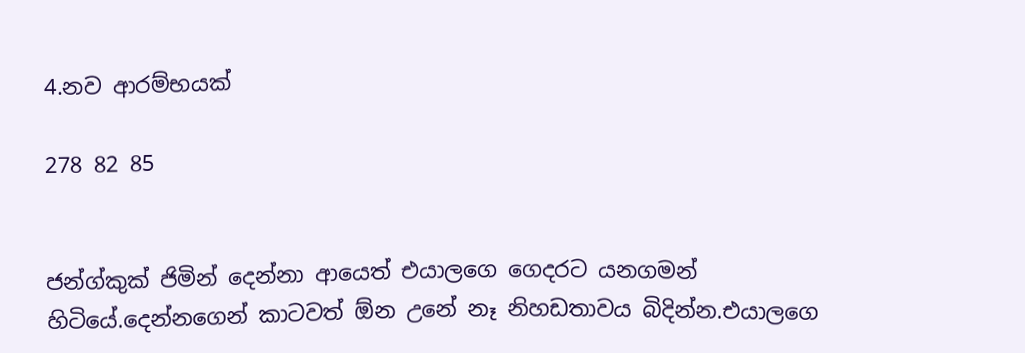4.නව ආරම්භයක්

278 82 85


ජන්ග්කුක් ජිමින් දෙන්නා ආයෙත් එයාලගෙ ගෙදරට යනගමන් හිටියේ.දෙන්නගෙන් කාටවත් ඕන උනේ නෑ නිහඩතාවය බිදින්න.එයාලගෙ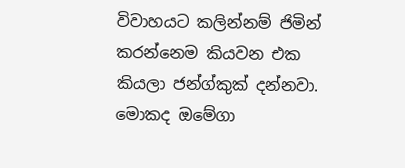විවාහයට කලින්නම් ජිමින් කරන්නෙම කියවන එක කියලා ජන්ග්කුක් දන්නවා. මොකද ඔමේගා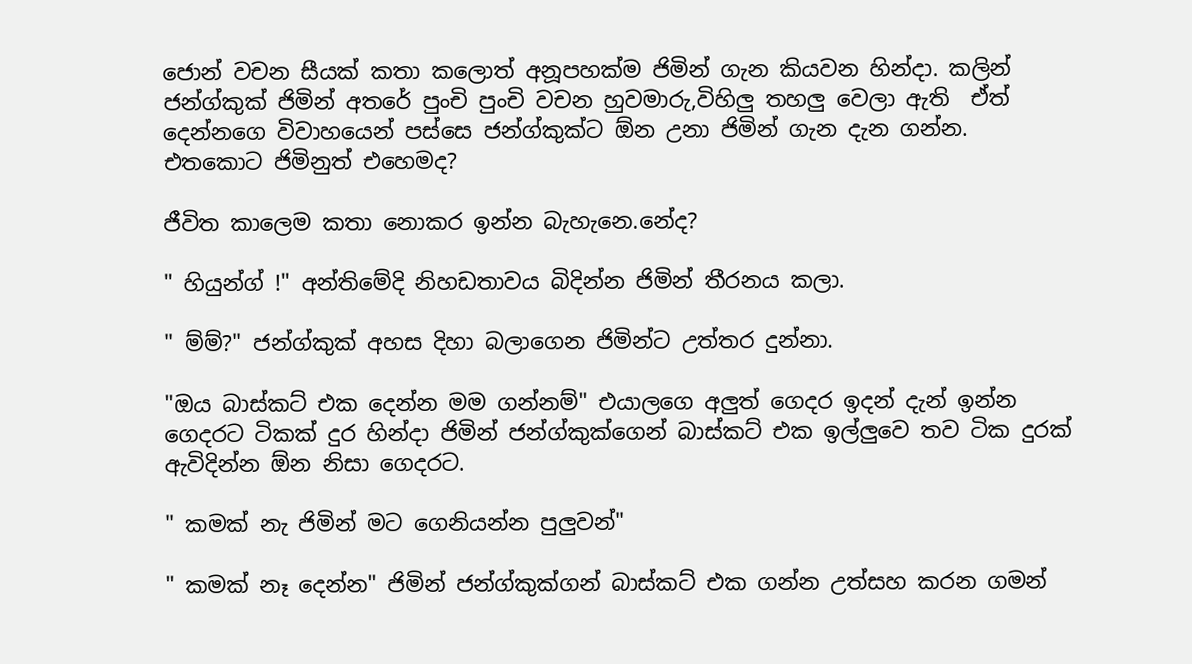ජොන් වචන සීයක් කතා කලොත් අනූපහක්ම ජිමින් ගැන කියවන හින්දා. කලින් ජන්ග්කුක් ජිමින් අතරේ පුංචි පුංචි වචන හුවමාරු,විහිලු තහලු වෙලා ඇති  ඒත් දෙන්නගෙ විවාහයෙන් පස්සෙ ජන්ග්කුක්ට ඕන උනා ජිමින් ගැන දැන ගන්න.
එතකොට ජිමිනුත් එහෙමද?

ජීවිත කාලෙම කතා නොකර ඉන්න බැහැනෙ.නේද?

" හියුන්ග් !" අන්තිමේදි නිහඩතාවය බිදින්න ජිමින් තීරනය කලා.

" ම්ම්?" ජන්ග්කුක් අහස දිහා බලාගෙන ජිමින්ට උත්තර දුන්නා.

"ඔය බාස්කට් එක දෙන්න මම ගන්නම්" එයාලගෙ අලුත් ගෙදර ඉදන් දැන් ඉන්න ගෙදරට ටිකක් දුර හින්දා ජිමින් ජන්ග්කුක්ගෙන් බාස්කට් එක ඉල්ලුවෙ තව ටික දුරක් ඇවිදින්න ඕන නිසා ගෙදරට.

" කමක් නැ ජිමින් මට ගෙනියන්න පුලුවන්"

" කමක් නෑ දෙන්න" ජිමින් ජන්ග්කුක්ගන් බාස්කට් එක ගන්න උත්සහ කරන ගමන්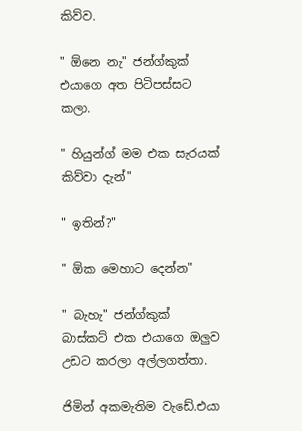කිව්ව.

" ඕනෙ නැ" ජන්ග්කුක් එයාගෙ අත පිටිපස්සට කලා.

" හියුන්ග් මම එක සැරයක් කිව්වා දැන්"

" ඉතින්?"

" ඕක මෙහාට දෙන්න"

" බැහැ" ජන්ග්කුක් බාස්කට් එක එයාගෙ ඔලුව උඩට කරලා අල්ලගත්තා.

ජිමින් අකමැතිම වැඩේ.එයා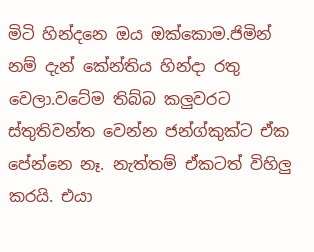මිටි හින්දනෙ ඔය ඔක්කොම.ජිමින් නම් දැන් කේන්තිය හින්දා රතු වෙලා.වටේම තිබ්බ කලුවරට ස්තුතිවන්ත වෙන්න ජන්ග්කුක්ට ඒක පේන්නෙ නෑ. නැත්තම් ඒකටත් විහිලු කරයි. එයා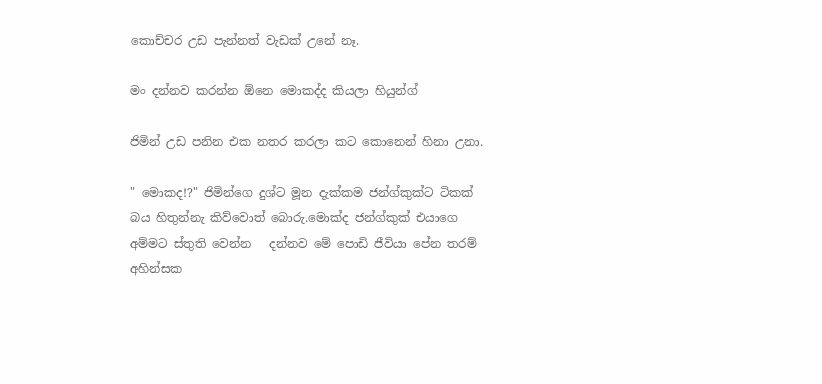කොච්චර උඩ පැන්නත් වැඩක් උනේ නෑ.

මං දන්නව කරන්න ඕනෙ මොකද්ද කියලා හියුන්ග්

ජිමින් උඩ පනින එක නතර කරලා කට කොනෙන් හිනා උනා.

" මොකද!?" ජිමින්ගෙ දුශ්ට මූන දැක්කම ජන්ග්කුක්ට ටිකක් බය හිතුන්නැ කිව්වොත් බොරු.මොක්ද ජන්ග්කුක් එයාගෙ අම්මට ස්තුති වෙන්න   දන්නව මේ පොඩි ජීවියා පේන තරම් අහින්සක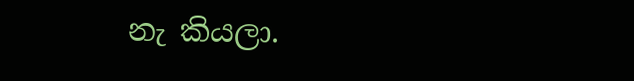නැ කියලා.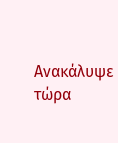Ανακάλυψε τώρα